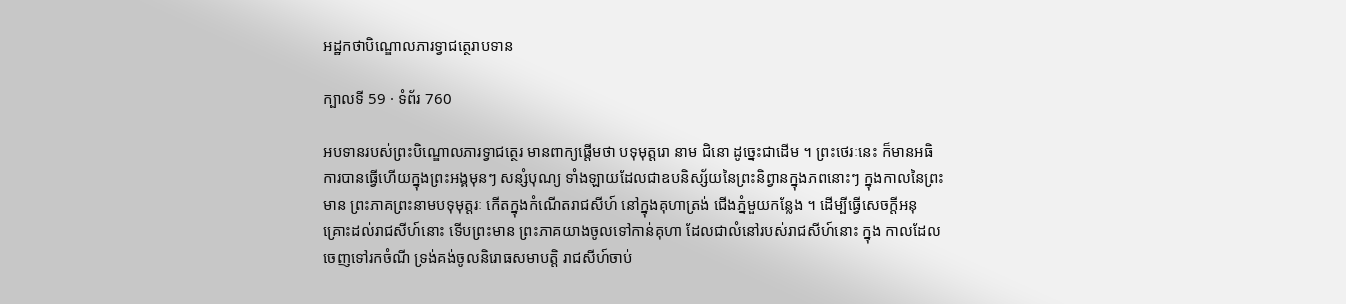អដ្ឋកថាបិណ្ឌោលភារទ្វាជត្ថេរាបទាន

ក្បាលទី 59 · ទំព័រ 760

អបទានរបស់ព្រះបិណ្ឌោលភារទ្វាជត្ថេរ មានពាក្យផ្តើមថា បទុមុត្តរោ នាម ជិនោ ដូច្នេះជាដើម ។ ព្រះថេរៈនេះ ក៏មានអធិការបានធ្វើហើយក្នុងព្រះអង្គមុនៗ សន្សំបុណ្យ ទាំងឡាយដែលជាឧបនិស្ស័យនៃព្រះនិព្វានក្នុងភពនោះៗ ក្នុងកាលនៃព្រះមាន ព្រះភាគព្រះនាមបទុមុត្តរៈ កើតក្នុងកំណើតរាជសីហ៍ នៅក្នុងគុហាត្រង់ ជើងភ្នំមួយកន្លែង ។ ដើម្បីធ្វើសេចក្តីអនុគ្រោះដល់រាជសីហ៍នោះ ទើបព្រះមាន ព្រះភាគយាងចូលទៅកាន់គុហា ដែលជាលំនៅរបស់រាជសីហ៍នោះ ក្នុង កាលដែលចេញទៅរកចំណី ទ្រង់គង់ចូលនិរោធសមាបត្តិ រាជសីហ៍ចាប់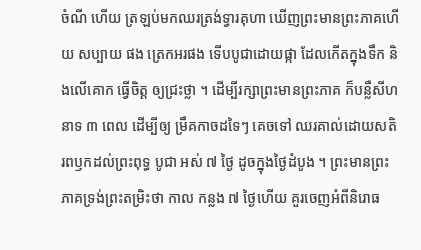ចំណី ហើយ ត្រឡប់មកឈរត្រង់ទ្វារគុហា ឃើញព្រះមានព្រះភាគហើយ សប្បាយ ផង ត្រេកអរផង ទើបបូជាដោយផ្កា ដែលកើតក្នុងទឹក និងលើគោក ធ្វើចិត្ត ឲ្យជ្រះថ្លា ។ ដើម្បីរក្សាព្រះមានព្រះភាគ ក៏បន្លឺសីហនាទ ៣ ពេល ដើម្បីឲ្យ ម្រឹគកាចដទៃៗ គេចទៅ ឈរគាល់ដោយសតិរពឫកដល់ព្រះពុទ្ធ បូជា អស់ ៧ ថ្ងៃ ដូចក្នុងថ្ងៃដំបូង ។ ព្រះមានព្រះភាគទ្រង់ព្រះតម្រិះថា កាល កន្លង ៧ ថ្ងៃហើយ គួរចេញអំពីនិរោធ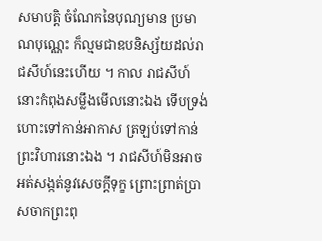សមាបត្តិ ចំណែកនៃបុណ្យមាន ប្រមាណបុណ្ណេះ ក៏ល្មមជាឧបនិស្ស័យដល់រាជសីហ៍នេះហើយ ។ កាល រាជសីហ៍នោះកំពុងសម្លឹងមើលនោះឯង ទើបទ្រង់ហោះទៅកាន់អាកាស ត្រឡប់ទៅកាន់ព្រះវិហារនោះឯង ។ រាជសីហ៍មិនអាចអត់សង្កត់នូវសេចក្តីទុក្ខ ព្រោះព្រាត់ប្រាសចាកព្រះពុ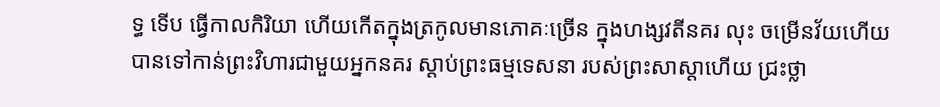ទ្ធ ទើប ធ្វើកាលកិរិយា ហើយកើតក្នុងត្រកូលមានភោគៈច្រើន ក្នុងហង្សវតីនគរ លុះ ចម្រើនវ័យហើយ បានទៅកាន់ព្រះវិហារជាមួយអ្នកនគរ ស្តាប់ព្រះធម្មទេសនា របស់ព្រះសាស្តាហើយ ជ្រះថ្លា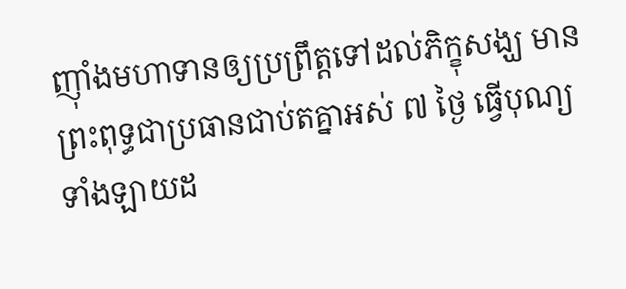ញ៉ាំងមហាទានឲ្យប្រព្រឹត្តទៅដល់ភិក្ខុសង្ឃ មានព្រះពុទ្ធជាប្រធានជាប់តគ្នាអស់ ៧ ថ្ងៃ ធ្វើបុណ្យទាំងឡាយដ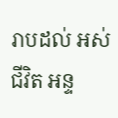រាបដល់ អស់ជីវិត អន្ទ